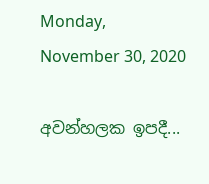Monday, November 30, 2020

අවන්හලක ඉපදී...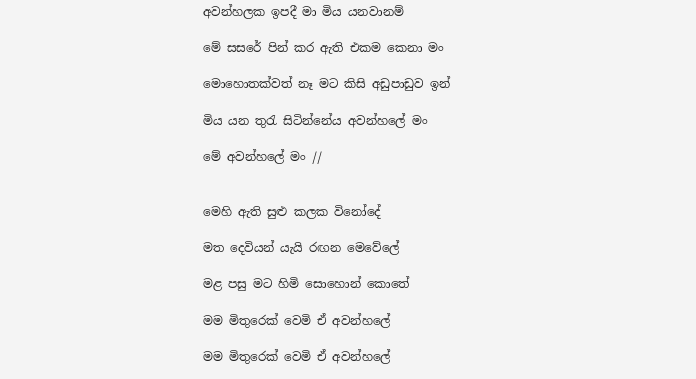අවන්හලක ඉපදී මා මිය යනවානම්

මේ සසරේ පින් කර ඇති එකම කෙනා මං

මොහොතක්වත් නෑ මට කිසි අඩුපාඩුව ඉන්

මිය යන තුරැ සිටින්නේය අවන්හලේ මං

මේ අවන්හලේ මං //


මෙහි ඇති සුළු කලක විනෝදේ

මත දෙවියන් යැයි රඟන මෙවේලේ

මළ පසු මට හිමි සොහොන් කොතේ

මම මිතුරෙක් වෙමි ඒ අවන්හලේ

මම මිතුරෙක් වෙමි ඒ අවන්හලේ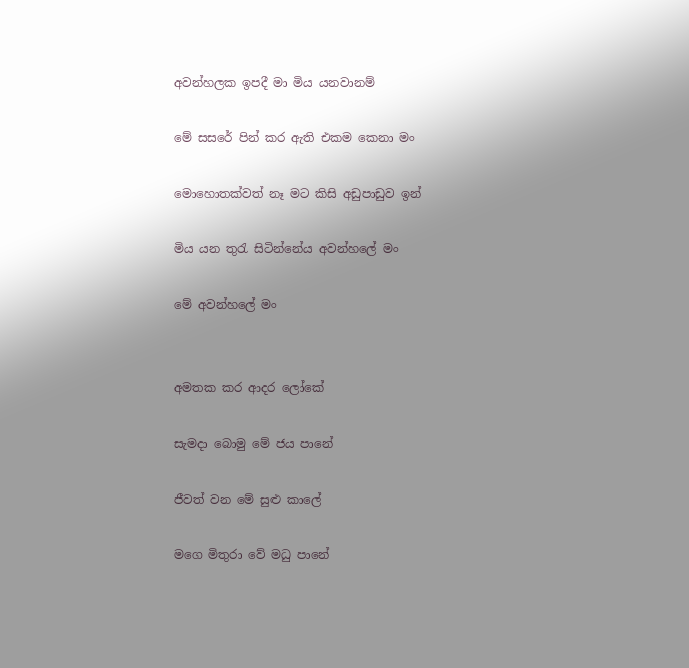අවන්හලක ඉපදී මා මිය යනවානම්

මේ සසරේ පින් කර ඇති එකම කෙනා මං

මොහොතක්වත් නෑ මට කිසි අඩුපාඩුව ඉන්

මිය යන තුරැ සිටින්නේය අවන්හලේ මං

මේ අවන්හලේ මං


අමතක කර ආදර ලෝකේ

සැමදා බොමු මේ ජය පානේ

ජීවත් වන මේ සුළු කාලේ

මගෙ මිතුරා වේ මධු පානේ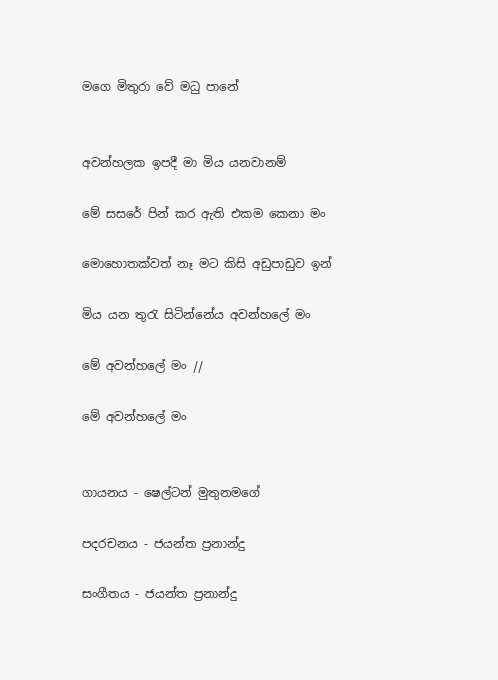මගෙ මිතුරා වේ මධු පානේ


අවන්හලක ඉපදී මා මිය යනවානම්

මේ සසරේ පින් කර ඇති එකම කෙනා මං

මොහොතක්වත් නෑ මට කිසි අඩුපාඩුව ඉන්

මිය යන තුරැ සිටින්නේය අවන්හලේ මං

මේ අවන්හලේ මං //

මේ අවන්හලේ මං


ගායනය - ෂෙල්ටන් මුතුනමගේ

පදරචනය - ජයන්ත ප්‍රනාන්දු

සංගීතය - ජයන්ත ප්‍රනාන්දු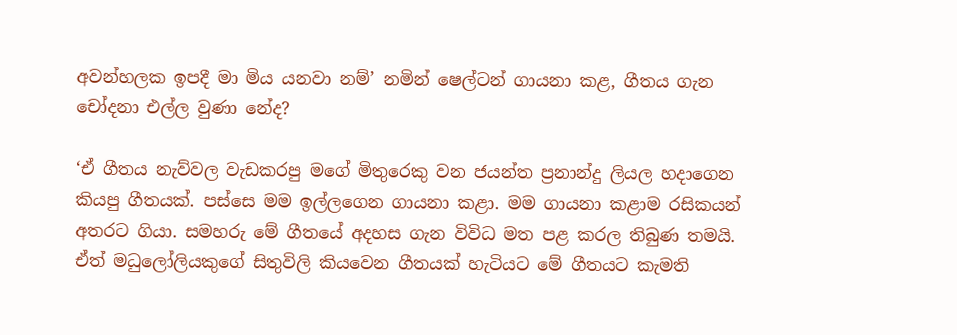අවන්හලක ඉපදී මා මිය යනවා නම්’ නමින් ෂෙල්ටන් ගායනා කළ, ගීතය ගැන චෝදනා එල්ල වුණා නේද?

‘ඒ ගීතය නැව්වල වැඩකරපු මගේ මිතුරෙකු වන ජයන්ත ප්‍රනාන්දු ලියල හදාගෙන කියපු ගීතයක්. පස්සෙ මම ඉල්ලගෙන ගායනා කළා. මම ගායනා කළාම ‍රසිකයන් අතරට ගියා. සමහරු මේ ගීතයේ අදහස ගැන විවිධ මත පළ කරල තිබුණ තමයි. ඒත් මධුලෝලියකුගේ සිතුවිලි කියවෙන ගීතයක් හැටියට මේ ගීතයට කැමති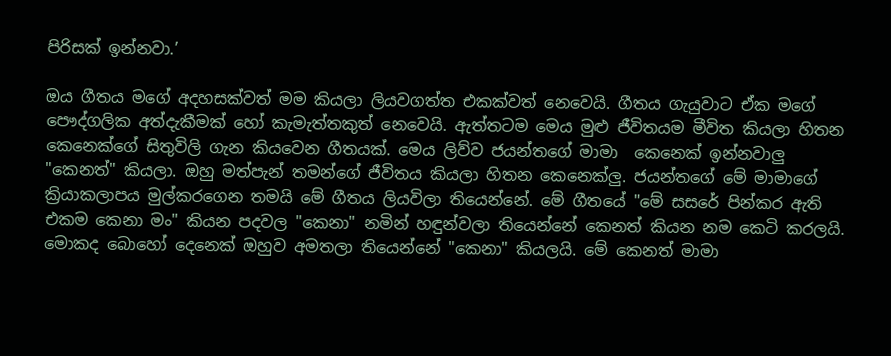පිරිසක් ඉන්නවා.’

ඔය ගීතය මගේ අදහසක්වත් මම කියලා ලියවගත්ත එකක්වත් නෙවෙයි. ගීතය ගැයුවාට ඒක මගේ පෞද්ගලික අත්දැකීමක් හෝ කැමැත්තකුත් නෙවෙයි. ඇත්තටම මෙය මුළු ජීවිතයම මීවිත කියලා හිතන කෙනෙක්ගේ සිතුවිලි ගැන කියවෙන ගීතයක්. මෙය ලිව්ව ජයන්තගේ මාමා  කෙනෙක් ඉන්නවාලු "කෙනත්" කියලා. ඔහු මත්පැන් තමන්ගේ ජීවිතය කියලා හිතන කෙනෙක්ලු. ජයන්තගේ මේ මාමාගේ ක්‍රියාකලාපය මුල්කරගෙන තමයි මේ ගීතය ලියවිලා තියෙන්නේ. මේ ගීතයේ "මේ සසරේ පින්කර ඇති  එකම කෙනා මං" කියන පදවල "කෙනා" නමින් හඳුන්වලා තියෙන්නේ කෙනත් කියන නම කෙටි කරලයි. මොකද බොහෝ දෙනෙක් ඔහුව අමතලා තියෙන්නේ "කෙනා" කියලයි. මේ කෙනත් මාමා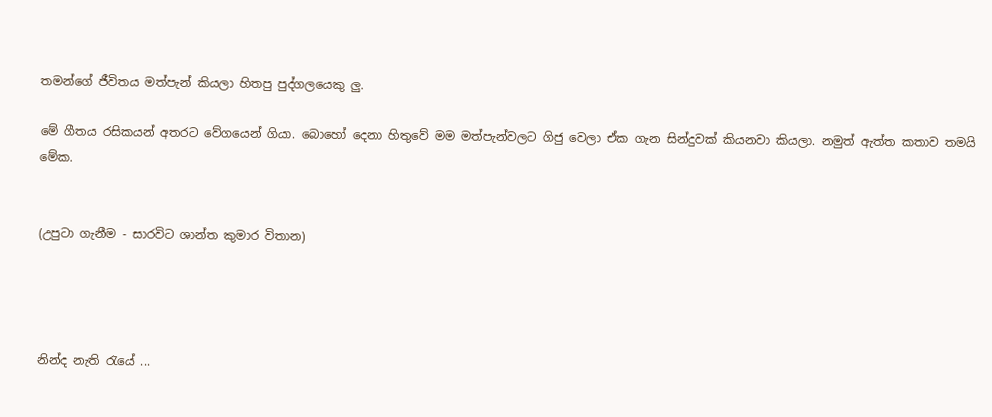තමන්ගේ ජීවිතය මත්පැන් කියලා හිතපු පුද්ගලයෙකු ලු.

මේ ගීතය රසිකයන් අතරට වේගයෙන් ගියා. බොහෝ දෙනා හිතුවේ මම මත්පැන්වලට ගිජු වෙලා ඒක ගැන සින්දුවක් කියනවා කියලා. නමුත් ඇත්ත කතාව තමයි මේක.


(උපුටා ගැනීම - සාරවිට ශාන්ත කුමාර විතාන)




නින්ද නැති රැයේ ...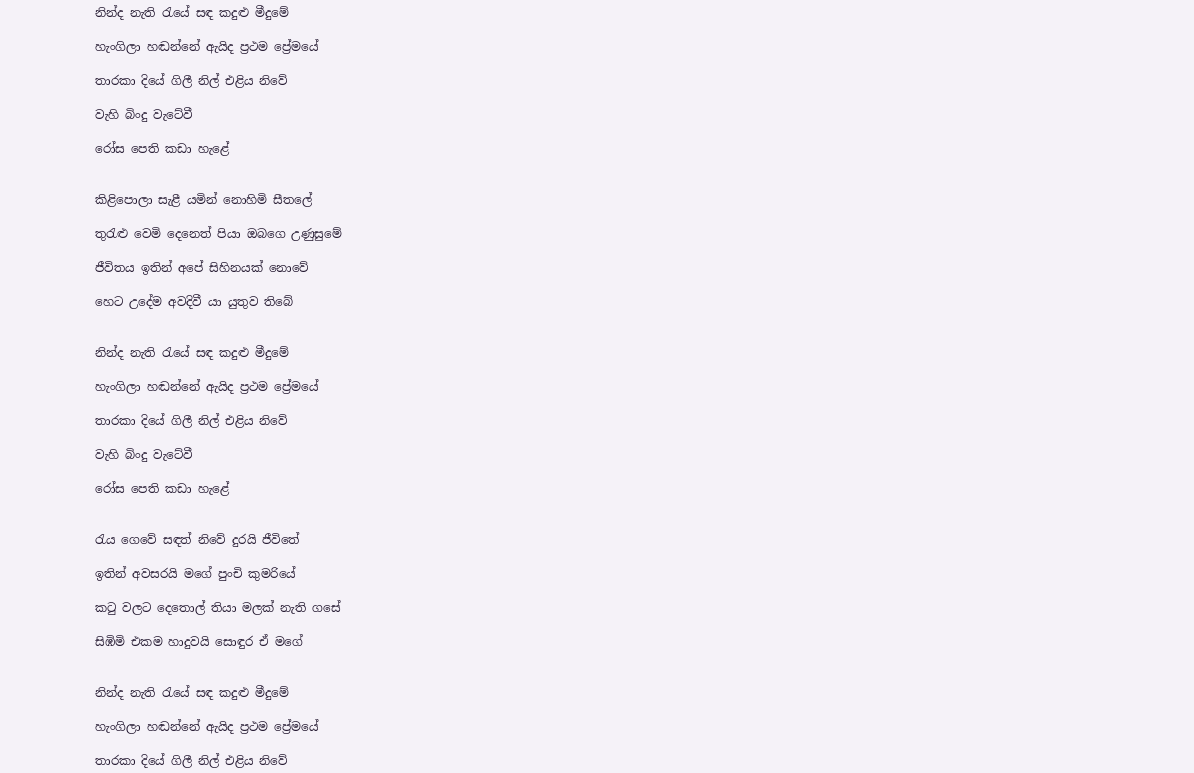නින්ද නැති රැයේ සඳ කදුළු මීදුමේ

හැංගිලා හඬන්නේ ඇයිද ප්‍රථම ප්‍රේමයේ

තාරකා දියේ ගිලී නිල් එළිය නිවේ

වැහි බිංදු වැටේවී

රෝස පෙති කඩා හැළේ


කිළිපොලා සැළී යමින් නොහිමි සීතලේ

තුරැළු වෙමි දෙනෙත් පියා ඔ‍බගෙ උණුසුමේ

ජීවිතය ඉතින් අපේ සිහිනයක් නොවේ

හෙට උදේම අවදිවී යා යුතුව තිබේ


නින්ද නැති රැයේ සඳ කදුළු මීදුමේ

හැංගිලා හඬන්නේ ඇයිද ප්‍රථම ප්‍රේමයේ

තාරකා දියේ ගිලී නිල් එළිය නිවේ

වැහි බිංදු වැටේවී

රෝස පෙති කඩා හැළේ


රැය ගෙවේ සඳත් නිවේ දුරයි ජීවිතේ

ඉතින් අවසරයි මගේ පුංචි කුමරියේ

කටු වලට දෙතොල් තියා මලක් නැති ගසේ

සිඹිමි එකම හාදුවයි සොඳුර ඒ මගේ


නින්ද නැති රැයේ සඳ කදුළු මීදුමේ

හැංගිලා හඬන්නේ ඇයිද ප්‍රථම ප්‍රේමයේ

තාරකා දියේ ගිලී නිල් එළිය නිවේ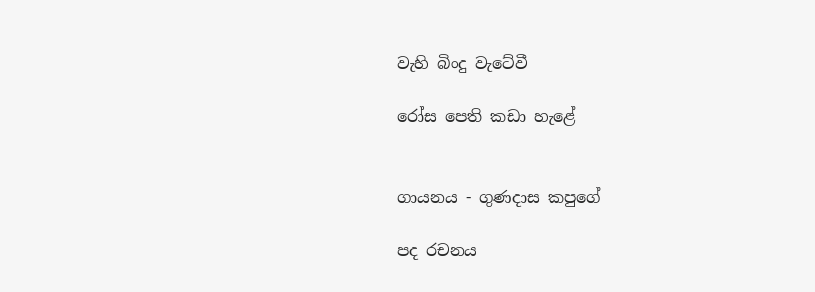වැහි බිංදු වැටේවී

රෝස පෙති කඩා හැළේ


ගායනය - ගුණදාස කපුගේ

පද රචනය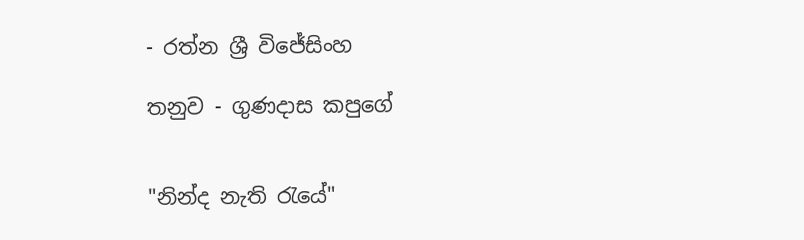- රත්න ශ්‍රී විජේසිංහ

තනුව - ගුණදාස කපුගේ


"නින්ද නැති රැයේ"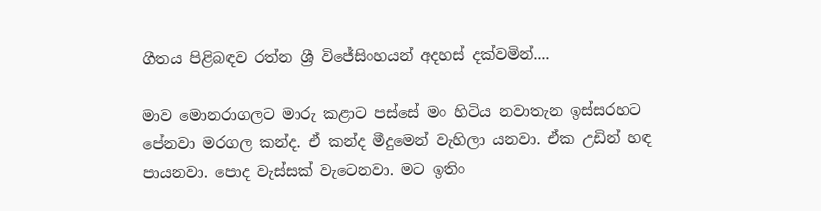ගීතය පිළිබඳව රත්න ශ්‍රී විජේසිංහයන් අදහස් දක්වමින්....

මාව මොනරාගලට මාරු කළාට පස්සේ මං හිටිය නවාතැන ඉස්සරහට පේනවා මරගල කන්ද. ඒ කන්ද මීදුමෙන් වැහිලා යනවා. ඒක උඩින් හඳ පායනවා. පොද වැස්සක් වැටෙනවා. මට ඉතිං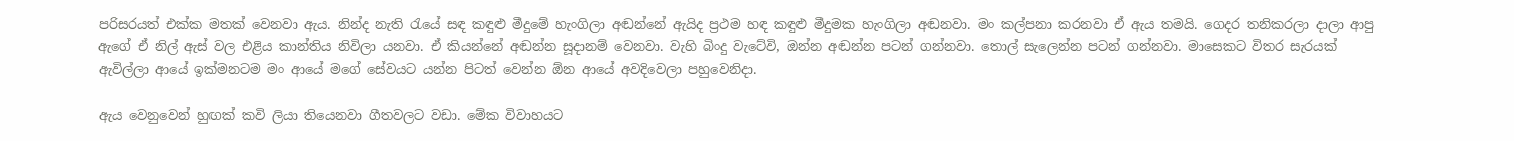පරිසරයත් එක්ක මතක් වෙනවා ඇය. නින්ද නැති රැයේ සඳ කඳුළු මීදුමේ හැංගිලා අඬන්නේ ඇයිද ප්‍රථම හඳ කඳුළු මීදුමක හැංගිලා අඬනවා. මං කල්පනා කරනවා ඒ ඇය තමයි. ගෙදර තනිකරලා දාලා ආපු ඇගේ ඒ නිල් ඇස් වල එළිය කාන්තිය නිවිලා යනවා. ඒ කියන්නේ අඬන්න සූදානම් වෙනවා. වැහි බිංදු වැටේවි, ඔන්න අඬන්න පටන් ගන්නවා. තොල් සැලෙන්න පටන් ගන්නවා. මාසෙකට විතර සැරයක් ඇවිල්ලා ආයේ ඉක්මනටම මං ආයේ මගේ සේවයට යන්න පිටත් වෙන්න ඕන ආයේ අවදිවෙලා පහුවෙනිදා.

ඇය වෙනුවෙන් හුඟක් කවි ලියා තියෙනවා ගීතවලට වඩා. මේක විවාහයට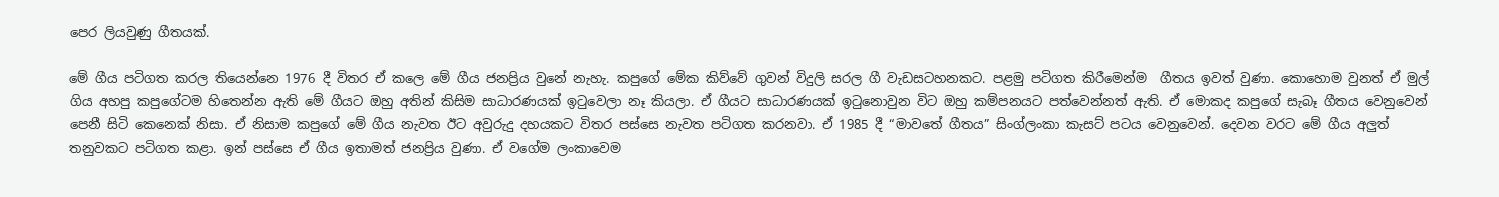පෙර ලියවුණු ගීතයක්.

මේ ගීය පටිගත කරල තියෙන්නෙ 1976 දී විතර ඒ කලෙ මේ ගීය ජනප්‍රිය වුනේ නැහැ. කපුගේ මේක කිව්වේ ගුවන් විදුලි සරල ගී වැඩසටහනකට. පළමු පටිගත කිරීමෙන්ම  ගීතය ඉවත් වුණා. කොහොම වුනත් ඒ මුල් ගිය අහපු කපුගේටම හිතෙන්න ඇති මේ ගීයට ඔහු අතින් කිසිම සාධාරණයක් ඉටුවෙලා නෑ කියලා. ඒ ගීයට සාධාරණයක් ඉටුනොවුන විට ඔහු කම්පනයට පත්වෙන්නත් ඇති. ඒ මොකද කපුගේ සැබෑ ගීතය වෙනුවෙන් පෙනී සිටි කෙනෙක් නිසා. ඒ නිසාම කපුගේ මේ ගීය නැවත ඊට අවුරුදු දහයකට විතර පස්සෙ නැවත පටිගත කරනවා. ඒ 1985 දී “මාවතේ ගීතය” සිංග්ලංකා කැසට් පටය වෙනුවෙන්. දෙවන වරට මේ ගීය අලුත් තනුවකට පටිගත කළා. ඉන් පස්සෙ ඒ ගීය ඉතාමත් ජනප්‍රිය වුණා. ඒ වගේම ලංකාවෙම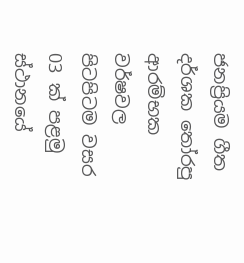ජනප්‍රියම ගීත දර්ශක තෝරපු ආරම්භක වර්ෂවල පිටපිටම වසර 03 ක් පළමු ස්ථානයේ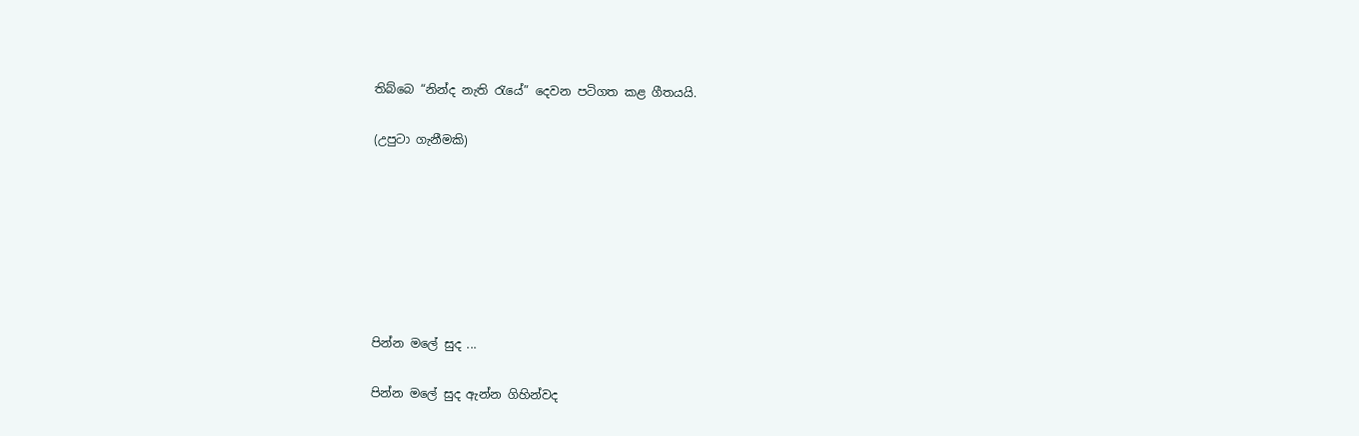තිබ්බෙ “නින්ද නැති රැයේ” දෙවන පටිගත කළ ගීතයයි.

(උපුටා ගැනීමකි)







පින්න මලේ සුද ...

පින්න මලේ සුද ඇන්න ගිහින්වද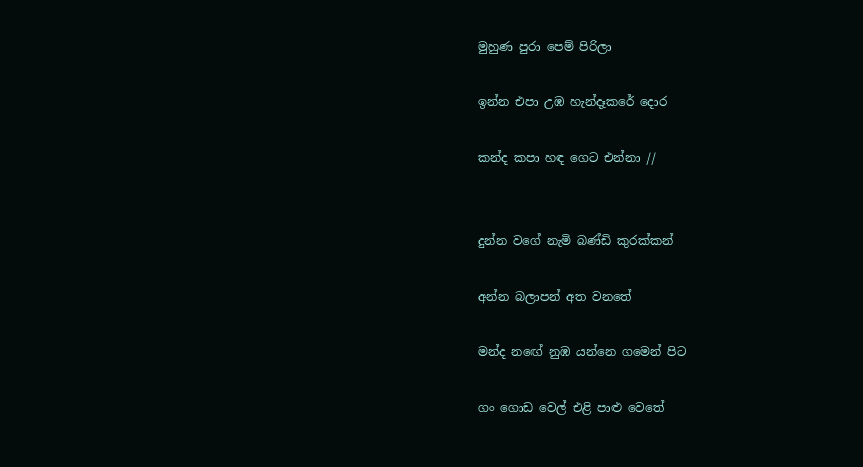මුහුණ පුරා පෙම් පිරිලා

ඉන්න එපා උඹ හැන්දෑකරේ දොර

කන්ද කපා හඳ ගෙට එන්නා //


දුන්න වගේ නැමි බණ්ඩි කුරක්කන්

අන්න බලාපන් අත වනතේ

මන්ද නඟේ නුඹ යන්නෙ ගමෙන් පිට

ගං ගොඩ වෙල් එළි පාළු වෙතේ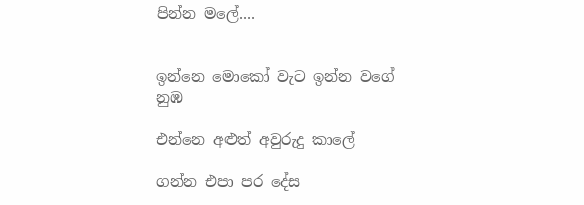පින්න මලේ....


ඉන්නෙ මොකෝ වැට ඉන්න වගේ නුඹ

එන්නෙ අළුත් අවුරුදු කාලේ

ගන්න එපා පර දේස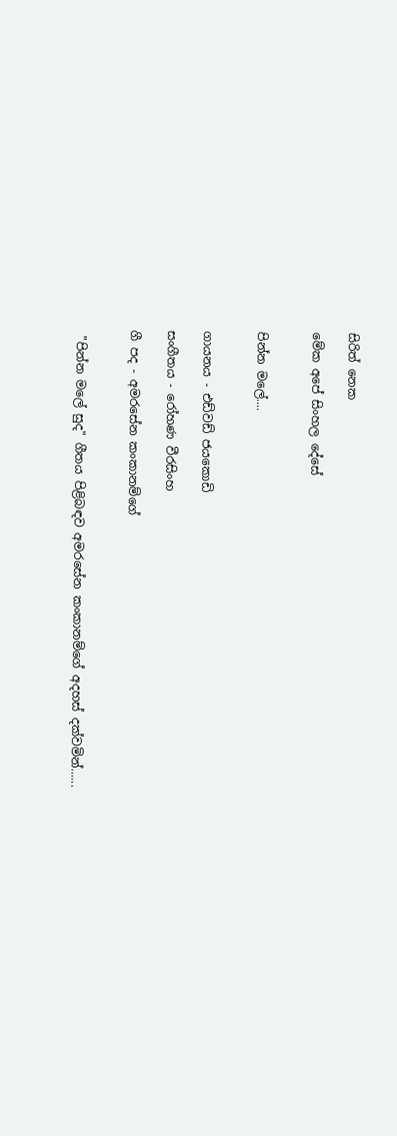සිරිත් නෙක

මේක අපේ සිංහල දේසේ


පින්න මලේ....


ගායනය - එඩ්වඩ් ජයකොඩි

සංගීතය - රෝහණ වීරසිංහ

ගී පද - අමරසේන කංකානම්ගේ


 "පින්න මලේ සුද" ගීතය පිළිබඳව අමරසේන කංකානම්ගේ අදහස් දක්වමින්......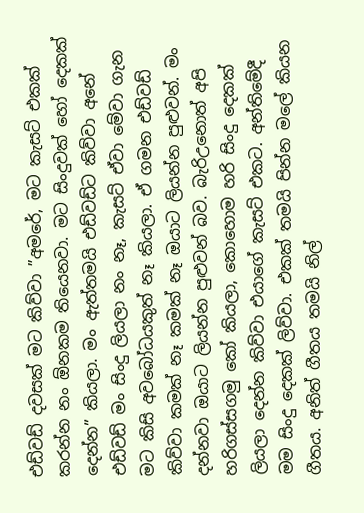එඩ්වඩ් දවසක් මට කිව්වා ”අමරේ, මට කැසට් එකක් කරන්න නං ඕනකම තියෙනවා. මට සිංදුවක් හෝ දෙකක් දෙන්න” කියලා. මං ඇත්තමයි එඩ්වඩ්ට කිව්වා අනේ එඩ්වඩ් මං සිංදු ලියලා නං නෑ, කැසට් ඒවා මේවා ගැන මට කිසි අවබෝධයකුත් නෑ කියලා. ඒ ගමන එඩ්වඩ් කිව්වා කමක් නෑ කමක් නෑ ඔයාට ලියන්න පුළුවන්. මං දන්නවා ඔයාට ලියන්න පුළුවන් බව. බැරිඋනොත් අපි හරිගස්සගමු කෝ කියලා, කොහොම හරි සිංදු දෙකක් ලියලා දෙන්න කිව්වා එයාගේ කැසට් එකට. අන්තිමේදී මම සිංදු දෙකක් ලිව්වා. එකක් තමයි පින්න මලේ කියන ගීතය. අනිත් ගීතය තමයි නිල්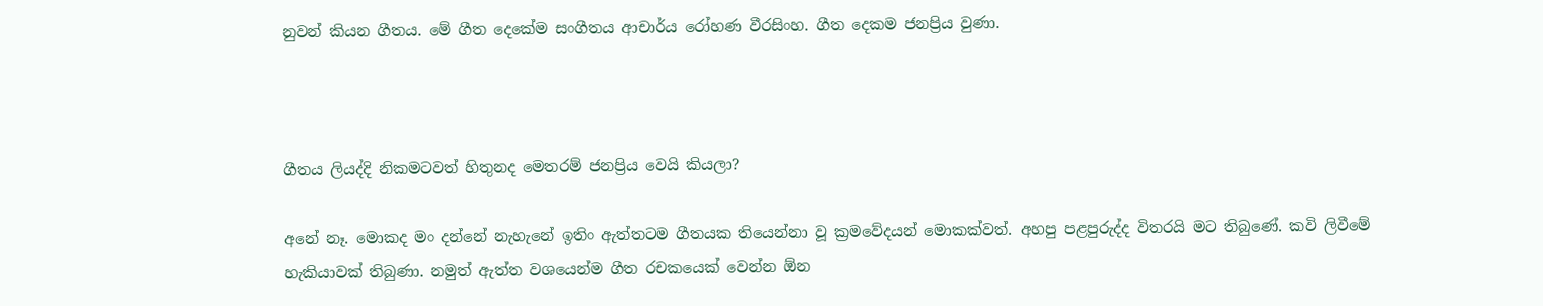නුවන් කියන ගීතය. මේ ගීත දෙකේම සංගීතය ආචාර්ය රෝහණ වීරසිංහ. ගීත දෙකම ජනප්‍රිය වුණා.



ගීතය ලියද්දි නිකමටවත් හිතුනද මෙතරම් ජනප්‍රිය වෙයි කියලා?

අනේ නෑ. මොකද මං දන්නේ නැහැනේ ඉතිං ඇත්තටම ගීතයක තියෙන්නා වූ ක්‍රමවේදයන් මොකක්වත්. අහපු පළපුරුද්ද විතරයි මට තිබුණේ. කවි ලිවීමේ හැකියාවක් තිබුණා. නමුත් ඇත්ත වශයෙන්ම ගීත රචකයෙක් වෙන්න ඕන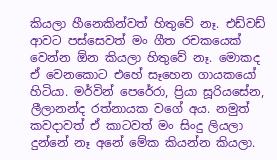කියලා හීනෙකින්වත් හිතුවේ නෑ. එඩ්වඩ් ආවට පස්සෙවත් මං ගීත රචකයෙක් වෙන්න ඕන කියලා හිතුවේ නෑ. මොකද ඒ වෙනකොට එහේ සෑහෙන ගායකයෝ හිටියා. මර්වින් පෙරේරා, ප්‍රියා සූරියසේන, ලීලානන්ද රත්නායක වගේ අය. නමුත් කවදාවත් ඒ කාටවත් මං සිංදු ලියලා දුන්නේ නෑ අනේ මේක කියන්න කියලා.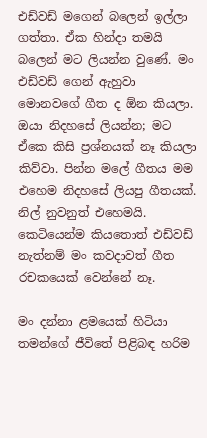එඩ්වඩ් මගෙන් බලෙන් ඉල්ලා ගත්තා. ඒක හින්දා තමයි බලෙන් මට ලියන්න වුණේ. මං එඩ්වඩ් ගෙන් ඇහුවා මොනවගේ ගීත ද ඕන කියලා. ඔයා නිදහසේ ලියන්න; මට ඒකෙ කිසි ප්‍රශ්නයක් නෑ කියලා කිව්වා. පින්න මලේ ගීතය මම එහෙම නිදහසේ ලියපු ගීතයක්. නිල් නුවනුත් එහෙමයි. කෙටියෙන්ම කියතොත් එඩ්වඩ් නැත්නම් මං කවදාවත් ගීත රචකයෙක් වෙන්නේ නෑ.

මං දන්නා ළමයෙක් හිටියා තමන්ගේ ජීවිතේ පිළිබඳ හරිම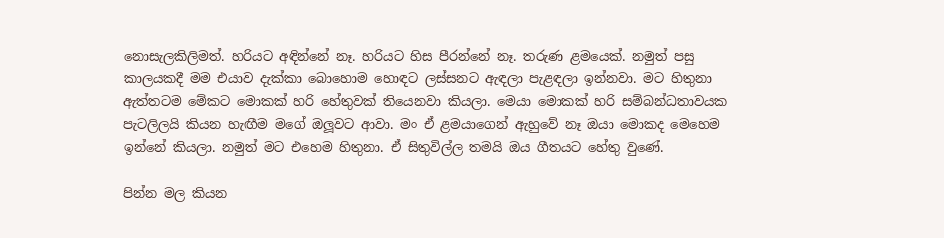නොසැලකිලිමත්. හරියට අඳින්නේ නෑ. හරියට හිස පීරන්නේ නෑ. තරුණ ළමයෙක්. නමුත් පසු කාලයකදී මම එයාව දැක්කා බොහොම හොඳට ලස්සනට ඇඳලා පැළඳලා ඉන්නවා. මට හිතුනා ඇත්තටම මේකට මොකක් හරි හේතුවක් තියෙනවා කියලා. මෙයා මොකක් හරි සම්බන්ධතාවයක පැටලිලයි කියන හැඟීම මගේ ඔලූවට ආවා. මං ඒ ළමයාගෙන් ඇහුවේ නෑ ඔයා මොකද මෙහෙම ඉන්නේ කියලා. නමුත් මට එහෙම හිතුනා. ඒ සිතුවිල්ල තමයි ඔය ගීතයට හේතු වුණේ.

පින්න මල කියන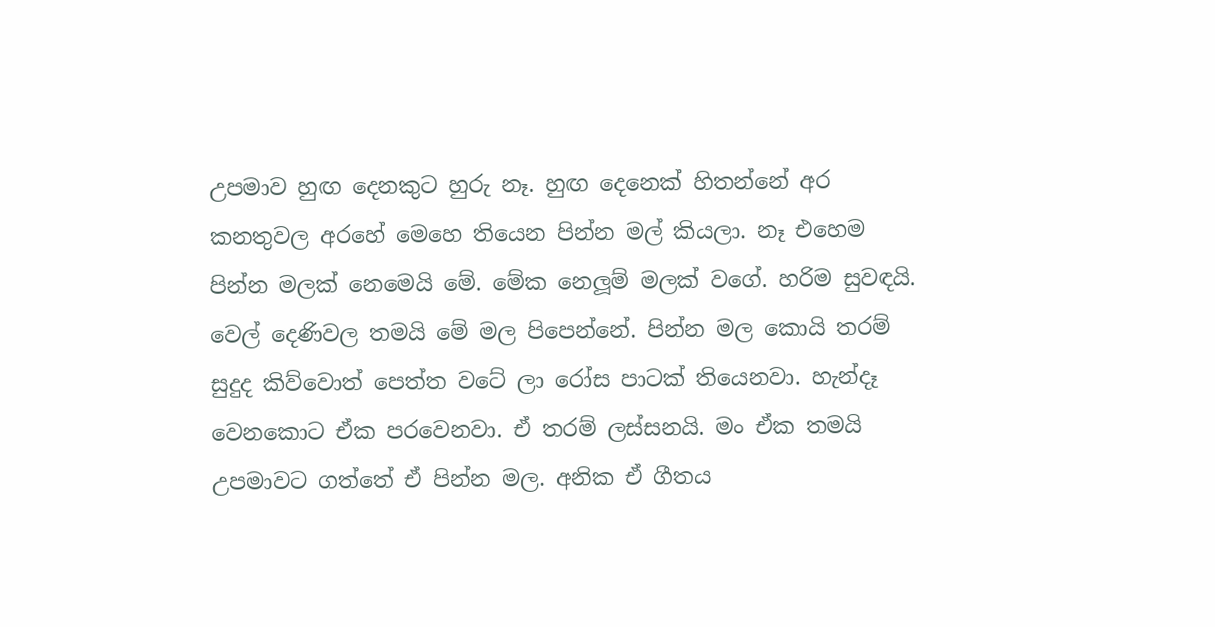උපමාව හුඟ දෙනකුට හුරු නෑ. හුඟ දෙනෙක් හිතන්නේ අර කනතුවල අරහේ මෙහෙ තියෙන පින්න මල් කියලා. නෑ එහෙම පින්න මලක් නෙමෙයි මේ. මේක නෙලූම් මලක් වගේ. හරිම සුවඳයි. වෙල් දෙණිවල තමයි මේ මල පිපෙන්නේ. පින්න මල කොයි තරම් සුදුද කිව්වොත් පෙත්ත වටේ ලා රෝස පාටක් තියෙනවා. හැන්දෑ වෙනකොට ඒක පරවෙනවා. ඒ තරම් ලස්සනයි. මං ඒක තමයි උපමාවට ගත්තේ ඒ පින්න මල. අනික ඒ ගීතය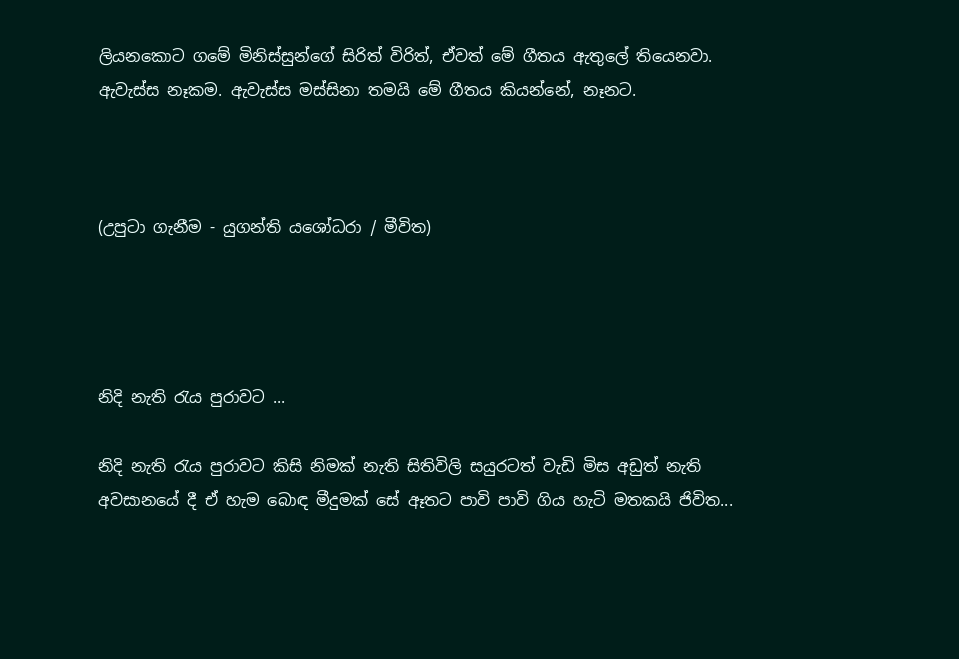ලියනකොට ගමේ මිනිස්සුන්ගේ සිරිත් විරිත්, ඒවත් මේ ගීතය ඇතුලේ තියෙනවා. ඇවැස්ස නෑකම. ඇවැස්ස මස්සිනා තමයි මේ ගීතය කියන්නේ, නෑනට.



(උපුටා ගැනීම - යුගන්ති යශෝධරා / මීවිත)




නිදි නැති රැය පුරාවට ...

නිදි නැති රැය පුරාවට කිසි නිමක් නැති සිතිවිලි සයුරටත් වැඩි මිස අඩුත් නැති අවසානයේ දී ඒ හැම බොඳ මීදුමක් සේ ඈතට පාවි පාවි ගිය හැටි මතකයි ජිවිත...